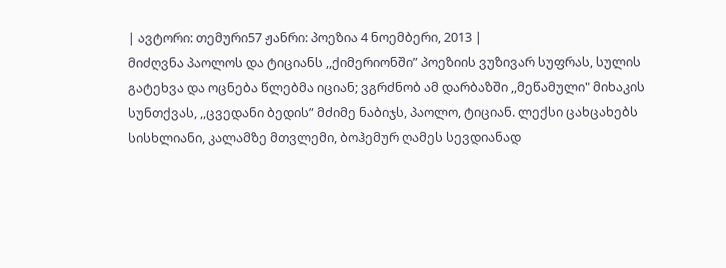| ავტორი: თემური57 ჟანრი: პოეზია 4 ნოემბერი, 2013 |
მიძღვნა პაოლოს და ტიციანს ,,ქიმერიონში” პოეზიის ვუზივარ სუფრას, სულის გატეხვა და ოცნება წლებმა იციან; ვგრძნობ ამ დარბაზში ,,მეწამული" მიხაკის სუნთქვას, ,,ცვედანი ბედის” მძიმე ნაბიჯს, პაოლო, ტიციან. ლექსი ცახცახებს სისხლიანი, კალამზე მთვლემი, ბოჰემურ ღამეს სევდიანად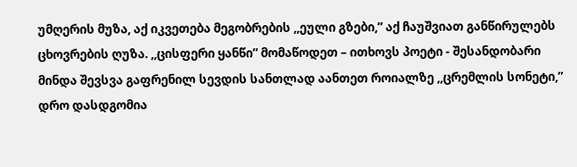უმღერის მუზა, აქ იკვეთება მეგობრების ,,ეული გზები,” აქ ჩაუშვიათ განწირულებს ცხოვრების ღუზა. ,,ცისფერი ყანწი” მომაწოდეთ – ითხოვს პოეტი - შესანდობარი მინდა შევსვა გაფრენილ სევდის სანთლად აანთეთ როიალზე ,,ცრემლის სონეტი,” დრო დასდგომია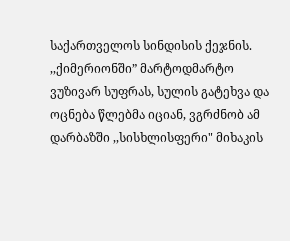საქართველოს სინდისის ქეჯნის. ,,ქიმერიონში” მარტოდმარტო ვუზივარ სუფრას, სულის გატეხვა და ოცნება წლებმა იციან, ვგრძნობ ამ დარბაზში ,,სისხლისფერი" მიხაკის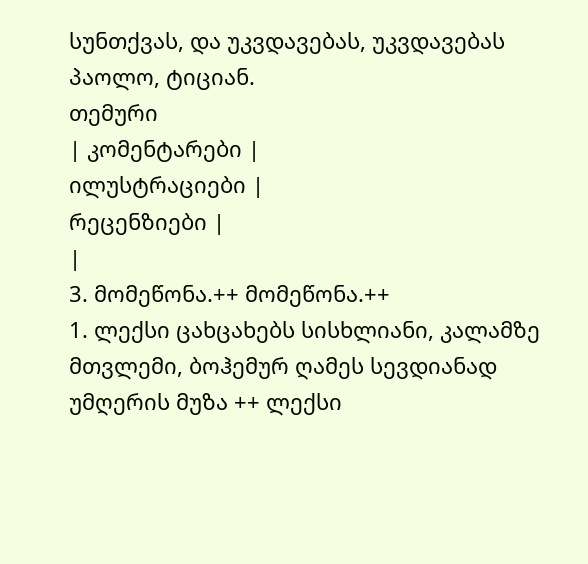სუნთქვას, და უკვდავებას, უკვდავებას პაოლო, ტიციან.
თემური
| კომენტარები |
ილუსტრაციები |
რეცენზიები |
|
3. მომეწონა.++ მომეწონა.++
1. ლექსი ცახცახებს სისხლიანი, კალამზე მთვლემი, ბოჰემურ ღამეს სევდიანად უმღერის მუზა ++ ლექსი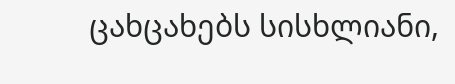ცახცახებს სისხლიანი,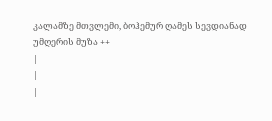კალამზე მთვლემი, ბოჰემურ ღამეს სევდიანად უმღერის მუზა ++
|
|
|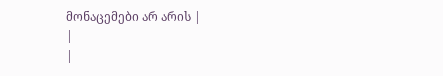მონაცემები არ არის |
|
|